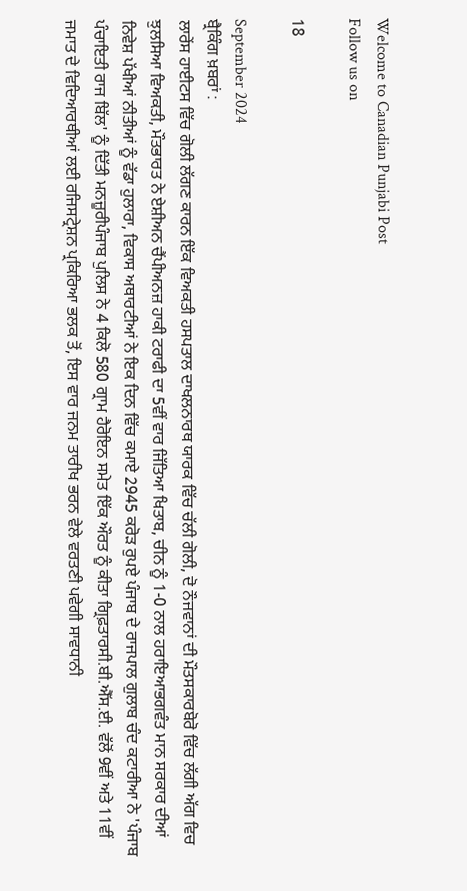Welcome to Canadian Punjabi Post
Follow us on

18

September 2024
ਬ੍ਰੈਕਿੰਗ ਖ਼ਬਰਾਂ :
ਲਾਰੇਂਸ ਹਾਈਟਸ ਵਿੱਚ ਗੋਲੀ ਲੱਗਣ ਕਾਰਨ ਇੱਕ ਵਿਅਕਤੀ ਹਸਪਤਾਲ ਦਾਖਲਨਾਰਥ ਯਾਰਕ ਵਿੱਚ ਚੱਲੀ ਗੋਲੀ, ਦੋ ਨੌਜਵਾਨਾਂ ਦੀ ਮੌਤਸਕਾਰਬੋਰੋ ਵਿੱਚ ਲੱਗੀ ਅੱਗ ਵਿਚ ਝੁਲਸਿਆ ਵਿਅਕਤੀ, ਮੌਤਭਾਰਤ ਨੇ ਏਸ਼ੀਅਨ ਚੈਂਪੀਅਨਜ਼ ਹਾਕੀ ਟਰਾਫੀ ਦਾ 5ਵੀਂ ਵਾਰ ਜਿੱਤਿਆ ਖਿਤਾਬ, ਚੀਨ ਨੂੰ 1-0 ਨਾਲ ਹਰਾਇਆਭਗਵੰਤ ਮਾਨ ਸਰਕਾਰ ਦੀਆਂ ਨਿਵੇਸ਼ ਪੱਖੀਆਂ ਨੀਤੀਆਂ ਨੂੰ ਵੱਡਾ ਹੁਲਾਰਾ, ਵਿਕਾਸ ਅਥਾਰਟੀਆਂ ਨੇ ਇਕ ਦਿਨ ਵਿੱਚ ਕਮਾਏ 2945 ਕਰੋੜ ਰੁਪਏ ਪੰਜਾਬ ਦੇ ਰਾਜਪਾਲ ਗੁਲਾਬ ਚੰਦ ਕਟਾਰੀਆ ਨੇ 'ਪੰਜਾਬ ਪੰਚਾਇਤੀ ਰਾਜ ਬਿੱਲ' ਨੂੰ ਦਿੱਤੀ ਮਨਜ਼ੂਰੀਪੰਜਾਬ ਪੁਲਿਸ ਨੇ 4 ਕਿਲੋ 580 ਗ੍ਰਾਮ ਹੈਰੋਇਨ ਸਮੇਤ ਇੱਕ ਔਰਤ ਨੂੰ ਕੀਤਾ ਗ੍ਰਿਫ਼ਤਾਰਸੀ.ਬੀ.ਐੱਸ.ਈ. ਵੱਲੋਂ 9ਵੀਂ ਅਤੇ 11ਵੀਂ ਜਮਾਤ ਦੇ ਵਿਦਿਆਰਥੀਆਂ ਲਈ ਰਜਿਸਟ੍ਰੇਸ਼ਨ ਪ੍ਰਕਿਰਿਆ ਭਲਕ ਤੋਂ, ਇਸ ਵਾਰ ਜਨਮ ਤਾਰੀਖ ਭਰਨ ਵੇਲੇ ਵਰਤਣੀ ਪਵੇਗੀ ਸਾਵਧਾਨੀ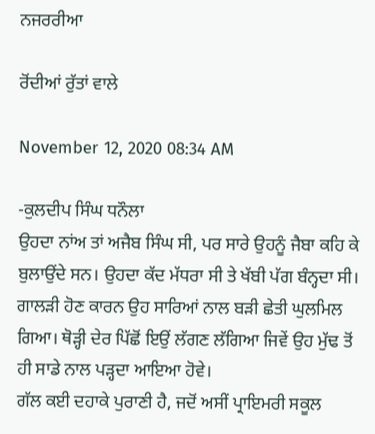ਨਜਰਰੀਆ

ਰੋਂਦੀਆਂ ਰੁੱਤਾਂ ਵਾਲੇ

November 12, 2020 08:34 AM

-ਕੁਲਦੀਪ ਸਿੰਘ ਧਨੌਲਾ
ਉਹਦਾ ਨਾਂਅ ਤਾਂ ਅਜੈਬ ਸਿੰਘ ਸੀ, ਪਰ ਸਾਰੇ ਉਹਨੂੰ ਜੈਬਾ ਕਹਿ ਕੇ ਬੁਲਾਉਂਦੇ ਸਨ। ਉਹਦਾ ਕੱਦ ਮੱਧਰਾ ਸੀ ਤੇ ਖੱਬੀ ਪੱਗ ਬੰਨ੍ਹਦਾ ਸੀ। ਗਾਲੜੀ ਹੋਣ ਕਾਰਨ ਉਹ ਸਾਰਿਆਂ ਨਾਲ ਬੜੀ ਛੇਤੀ ਘੁਲਮਿਲ ਗਿਆ। ਥੋੜ੍ਹੀ ਦੇਰ ਪਿੱਛੋਂ ਇਉਂ ਲੱਗਣ ਲੱਗਿਆ ਜਿਵੇਂ ਉਹ ਮੁੱਢ ਤੋਂ ਹੀ ਸਾਡੇ ਨਾਲ ਪੜ੍ਹਦਾ ਆਇਆ ਹੋਵੇ।
ਗੱਲ ਕਈ ਦਹਾਕੇ ਪੁਰਾਣੀ ਹੈ, ਜਦੋਂ ਅਸੀਂ ਪ੍ਰਾਇਮਰੀ ਸਕੂਲ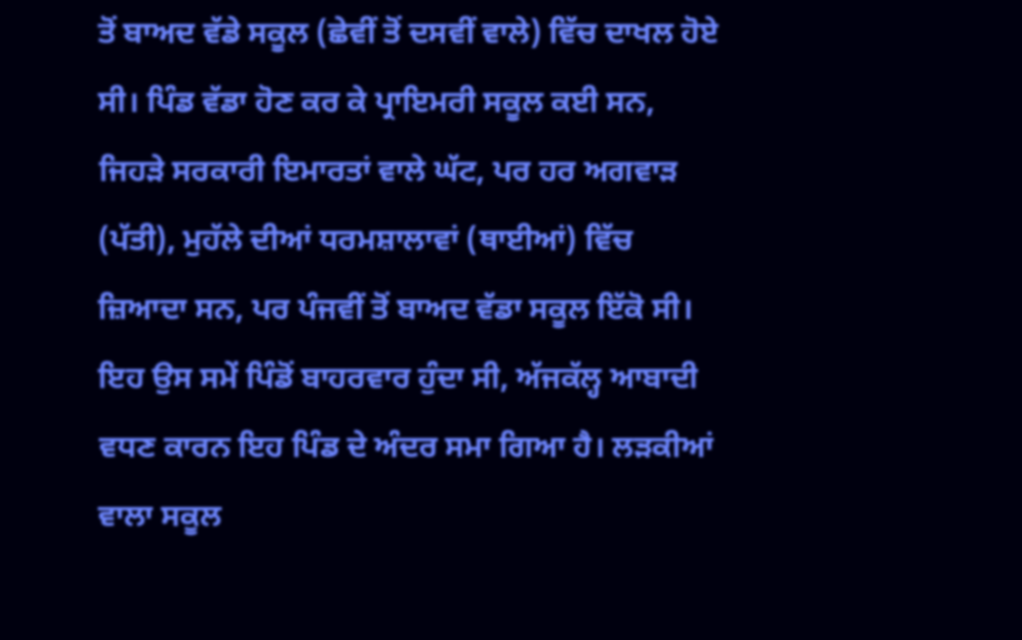ਤੋਂ ਬਾਅਦ ਵੱਡੇ ਸਕੂਲ (ਛੇਵੀਂ ਤੋਂ ਦਸਵੀਂ ਵਾਲੇ) ਵਿੱਚ ਦਾਖਲ ਹੋਏ ਸੀ। ਪਿੰਡ ਵੱਡਾ ਹੋਣ ਕਰ ਕੇ ਪ੍ਰਾਇਮਰੀ ਸਕੂਲ ਕਈ ਸਨ, ਜਿਹੜੇ ਸਰਕਾਰੀ ਇਮਾਰਤਾਂ ਵਾਲੇ ਘੱਟ, ਪਰ ਹਰ ਅਗਵਾੜ (ਪੱਤੀ), ਮੁਹੱਲੇ ਦੀਆਂ ਧਰਮਸ਼ਾਲਾਵਾਂ (ਥਾਈਆਂ) ਵਿੱਚ ਜ਼ਿਆਦਾ ਸਨ, ਪਰ ਪੰਜਵੀਂ ਤੋਂ ਬਾਅਦ ਵੱਡਾ ਸਕੂਲ ਇੱਕੋ ਸੀ। ਇਹ ਉਸ ਸਮੇਂ ਪਿੰਡੋਂ ਬਾਹਰਵਾਰ ਹੁੰਦਾ ਸੀ, ਅੱਜਕੱਲ੍ਹ ਆਬਾਦੀ ਵਧਣ ਕਾਰਨ ਇਹ ਪਿੰਡ ਦੇ ਅੰਦਰ ਸਮਾ ਗਿਆ ਹੈ। ਲੜਕੀਆਂ ਵਾਲਾ ਸਕੂਲ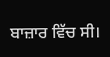ਬਾਜ਼ਾਰ ਵਿੱਚ ਸੀ।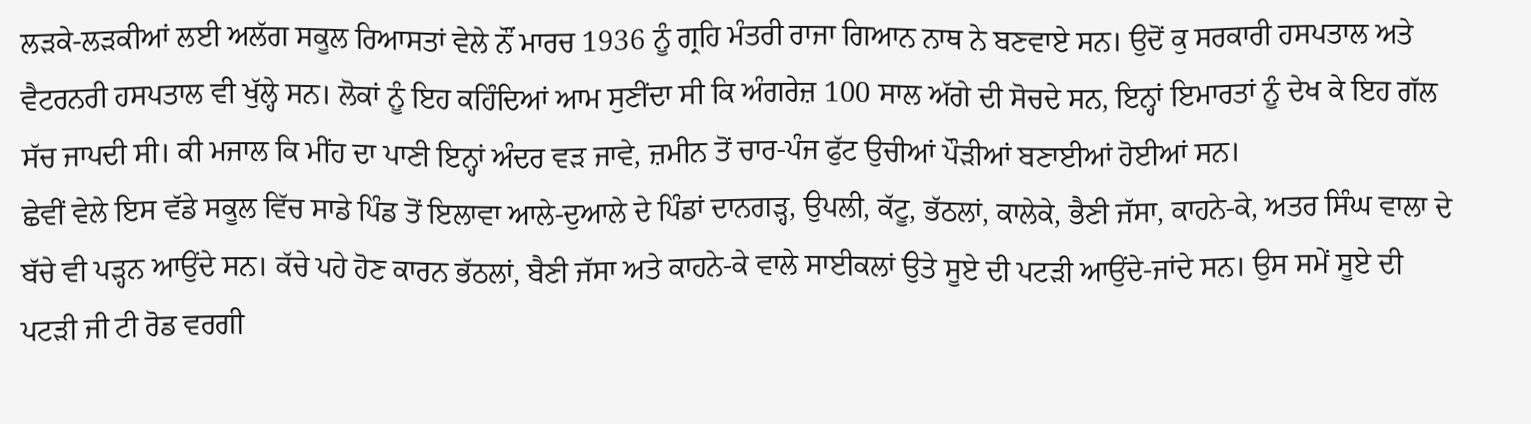ਲੜਕੇ-ਲੜਕੀਆਂ ਲਈ ਅਲੱਗ ਸਕੂਲ ਰਿਆਸਤਾਂ ਵੇਲੇ ਨੌਂ ਮਾਰਚ 1936 ਨੂੰ ਗ੍ਰਹਿ ਮੰਤਰੀ ਰਾਜਾ ਗਿਆਨ ਨਾਥ ਨੇ ਬਣਵਾਏ ਸਨ। ਉਦੋਂ ਕੁ ਸਰਕਾਰੀ ਹਸਪਤਾਲ ਅਤੇ ਵੈਟਰਨਰੀ ਹਸਪਤਾਲ ਵੀ ਖੁੱਲ੍ਹੇ ਸਨ। ਲੋਕਾਂ ਨੂੰ ਇਹ ਕਹਿੰਦਿਆਂ ਆਮ ਸੁਣੀਂਦਾ ਸੀ ਕਿ ਅੰਗਰੇਜ਼ 100 ਸਾਲ ਅੱਗੇ ਦੀ ਸੋਚਦੇ ਸਨ, ਇਨ੍ਹਾਂ ਇਮਾਰਤਾਂ ਨੂੰ ਦੇਖ ਕੇ ਇਹ ਗੱਲ ਸੱਚ ਜਾਪਦੀ ਸੀ। ਕੀ ਮਜਾਲ ਕਿ ਮੀਂਹ ਦਾ ਪਾਣੀ ਇਨ੍ਹਾਂ ਅੰਦਰ ਵੜ ਜਾਵੇ, ਜ਼ਮੀਨ ਤੋਂ ਚਾਰ-ਪੰਜ ਫੁੱਟ ਉਚੀਆਂ ਪੌੜੀਆਂ ਬਣਾਈਆਂ ਹੋਈਆਂ ਸਨ।
ਛੇਵੀਂ ਵੇਲੇ ਇਸ ਵੱਡੇ ਸਕੂਲ ਵਿੱਚ ਸਾਡੇ ਪਿੰਡ ਤੋਂ ਇਲਾਵਾ ਆਲੇ-ਦੁਆਲੇ ਦੇ ਪਿੰਡਾਂ ਦਾਨਗੜ੍ਹ, ਉਪਲੀ, ਕੱਟੂ, ਭੱਠਲਾਂ, ਕਾਲੇਕੇ, ਭੈਣੀ ਜੱਸਾ, ਕਾਹਨੇ-ਕੇ, ਅਤਰ ਸਿੰਘ ਵਾਲਾ ਦੇ ਬੱਚੇ ਵੀ ਪੜ੍ਹਨ ਆਉਂਦੇ ਸਨ। ਕੱਚੇ ਪਹੇ ਹੋਣ ਕਾਰਨ ਭੱਠਲਾਂ, ਬੈਣੀ ਜੱਸਾ ਅਤੇ ਕਾਹਨੇ-ਕੇ ਵਾਲੇ ਸਾਈਕਲਾਂ ਉਤੇ ਸੂਏ ਦੀ ਪਟੜੀ ਆਉਂਦੇ-ਜਾਂਦੇ ਸਨ। ਉਸ ਸਮੇਂ ਸੂਏ ਦੀ ਪਟੜੀ ਜੀ ਟੀ ਰੋਡ ਵਰਗੀ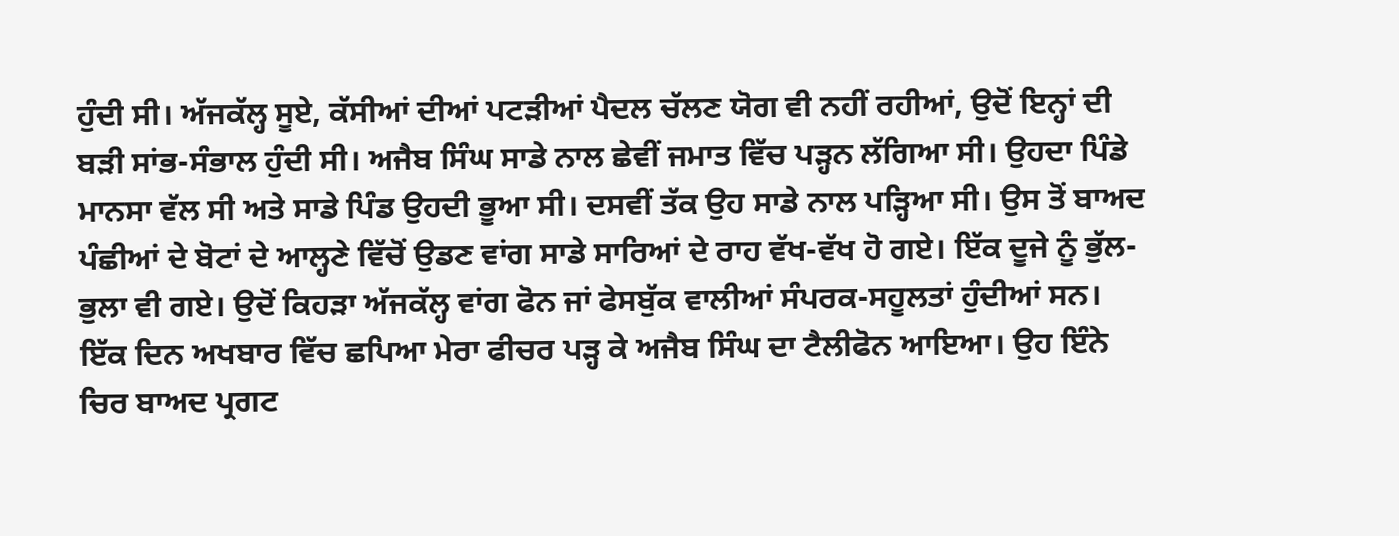ਹੁੰਦੀ ਸੀ। ਅੱਜਕੱਲ੍ਹ ਸੂਏ, ਕੱਸੀਆਂ ਦੀਆਂ ਪਟੜੀਆਂ ਪੈਦਲ ਚੱਲਣ ਯੋਗ ਵੀ ਨਹੀਂ ਰਹੀਆਂ, ਉਦੋਂ ਇਨ੍ਹਾਂ ਦੀ ਬੜੀ ਸਾਂਭ-ਸੰਭਾਲ ਹੁੰਦੀ ਸੀ। ਅਜੈਬ ਸਿੰਘ ਸਾਡੇ ਨਾਲ ਛੇਵੀਂ ਜਮਾਤ ਵਿੱਚ ਪੜ੍ਹਨ ਲੱਗਿਆ ਸੀ। ਉਹਦਾ ਪਿੰਡੇ ਮਾਨਸਾ ਵੱਲ ਸੀ ਅਤੇ ਸਾਡੇ ਪਿੰਡ ਉਹਦੀ ਭੂਆ ਸੀ। ਦਸਵੀਂ ਤੱਕ ਉਹ ਸਾਡੇ ਨਾਲ ਪੜ੍ਹਿਆ ਸੀ। ਉਸ ਤੋਂ ਬਾਅਦ ਪੰਛੀਆਂ ਦੇ ਬੋਟਾਂ ਦੇ ਆਲ੍ਹਣੇ ਵਿੱਚੋਂ ਉਡਣ ਵਾਂਗ ਸਾਡੇ ਸਾਰਿਆਂ ਦੇ ਰਾਹ ਵੱਖ-ਵੱਖ ਹੋ ਗਏ। ਇੱਕ ਦੂਜੇ ਨੂੰ ਭੁੱਲ-ਭੁਲਾ ਵੀ ਗਏ। ਉਦੋਂ ਕਿਹੜਾ ਅੱਜਕੱਲ੍ਹ ਵਾਂਗ ਫੋਨ ਜਾਂ ਫੇਸਬੁੱਕ ਵਾਲੀਆਂ ਸੰਪਰਕ-ਸਹੂਲਤਾਂ ਹੁੰਦੀਆਂ ਸਨ।
ਇੱਕ ਦਿਨ ਅਖਬਾਰ ਵਿੱਚ ਛਪਿਆ ਮੇਰਾ ਫੀਚਰ ਪੜ੍ਹ ਕੇ ਅਜੈਬ ਸਿੰਘ ਦਾ ਟੈਲੀਫੋਨ ਆਇਆ। ਉਹ ਇੰਨੇ ਚਿਰ ਬਾਅਦ ਪ੍ਰਗਟ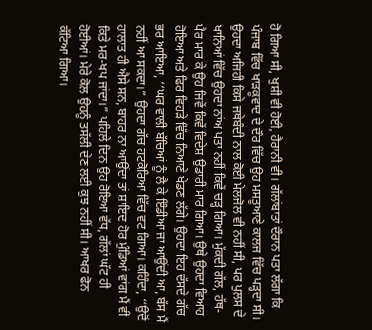ਹੋ ਗਿਆ ਸੀ, ਖੁਸ਼ੀ ਵੀ ਹੋਈ, ਹੈਰਾਨੀ ਵੀ। ਗੱਲਾਂਬਾਤਾਂ ਦੌਰਾਨ ਪਤਾ ਲੱਗਾ ਕਿ ਪੰਜਾਬ ਵਿੱਚ ਖਾੜਕੂਵਾਦ ਦੇ ਦੌਰ ਵਿੱਚ ਉਹ ਮਸਤੂਆਣੇ ਕਾਲਜ ਵਿੱਚ ਪੜ੍ਹਦਾ ਸੀ। ਉਹਦਾ ਅਜਿਹੀ ਕਿਸੇ ਜਥੇਬੰਦੀ ਨਾਲ ਕੋਈ ਮੇਲਜੋਲ ਵੀ ਨਹੀਂ ਸੀ, ਪਰ ਪੁਲਸ ਦੇ ਖਾਨਿਆਂ ਵਿੱਚ ਉਹਦਾ ਨਾਂਅ ਪਤਾ ਨਹੀਂ ਕਿਵੇਂ ਚੜ੍ਹ ਗਿਆ। ਮੁੱਕਦੀ ਗੱਲ, ਹੱਥ-ਪੈਰ ਮਾਰ ਕੇ ਉਹ ਜਿਵੇਂ ਕਿਵੇਂ ਵਿਦੇਸ਼ ਉਡਾਰੀ ਮਾਰ ਗਿਆ। ਉਥੇ ਉਹਦਾ ਵਿਆਹ ਹੋਇਆ ਅਤੇ ਫਿਰ ਵਿਹੜੇ ਵਿੱਚ ਨਿਆਣੇ ਖੇਡਣ ਲੱਗੇ। ਉਹਦਾ ਇਹ ਦੱਸਦੇ ਗੱਚ ਭਰ ਆਇਆ, ‘‘ਘਰ ਵਾਲੀ ਬੱਚਿਆਂ ਨੂੰ ਲੈ ਕੇ ਇੰਡੀਆ ਜਾ ਆਉਂਦੀ ਆ, ਬੱਸ ਮੈਂ ਨਹੀਂ ਆ ਸਕਦਾ।” ਉਹਦਾ ਗੱਚ ਹਟਕੋਰਿਆ ਵਿੱਚ ਵਟ ਗਿਆ। ਕਹਿੰਦਾ, ‘‘ਉਦੋਂ ਹਾਲਾਤ ਹੀ ਐਸੇ ਸਨ, ਬਾਹਰ ਨਾ ਆਉਂਦਾ ਤਾਂ ਸ਼ਾਇਦ ਹੋਰ ਮੁੰਡਿਆਂ ਵਾਂਗ ਮੈਂ ਵੀ ਕਿਤੇ ਮਰ-ਖਪ ਜਾਂਦਾ।” ਪਹਿਲੇ ਦਿਨ ਉਹ ਰੋਇਆ ਵੱਧ, ਗੱਲਾਂ ਘੱਟ ਹੀ ਹੋਈਆਂ। ਮੇਰੇ ਕੋਲ ਉਹਨੂੰ ਤਸੱਲੀ ਦੇਣ ਲਈ ਕੁਝ ਨਹੀਂ ਸੀ। ਆਖਰ ਫੋਨ ਕੱਟਿਆ ਗਿਆ।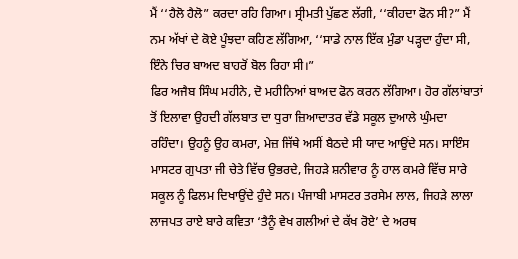ਮੈਂ ‘‘ਹੈਲੋ ਹੈਲੋ” ਕਰਦਾ ਰਹਿ ਗਿਆ। ਸ੍ਰੀਮਤੀ ਪੁੱਛਣ ਲੱਗੀ, ‘‘ਕੀਹਦਾ ਫੋਨ ਸੀ?” ਮੈਂ ਨਮ ਅੱਖਾਂ ਦੇ ਕੋਏ ਪੂੰਝਦਾ ਕਹਿਣ ਲੱਗਿਆ, ‘‘ਸਾਡੇ ਨਾਲ ਇੱਕ ਮੁੰਡਾ ਪੜ੍ਹਦਾ ਹੁੰਦਾ ਸੀ, ਇੰਨੇ ਚਿਰ ਬਾਅਦ ਬਾਹਰੋਂ ਬੋਲ ਰਿਹਾ ਸੀ।”
ਫਿਰ ਅਜੈਬ ਸਿੰਘ ਮਹੀਨੇ, ਦੋ ਮਹੀਨਿਆਂ ਬਾਅਦ ਫੋਨ ਕਰਨ ਲੱਗਿਆ। ਹੋਰ ਗੱਲਾਂਬਾਤਾਂ ਤੋਂ ਇਲਾਵਾ ਉਹਦੀ ਗੱਲਬਾਤ ਦਾ ਧੁਰਾ ਜ਼ਿਆਦਾਤਰ ਵੱਡੇ ਸਕੂਲ ਦੁਆਲੇ ਘੁੰਮਦਾ ਰਹਿੰਦਾ। ਉਹਨੂੰ ਉਹ ਕਮਰਾ, ਮੇਜ਼ ਜਿੱਥੇ ਅਸੀਂ ਬੈਠਦੇ ਸੀ ਯਾਦ ਆਉਂਦੇ ਸਨ। ਸਾਇੰਸ ਮਾਸਟਰ ਗੁਪਤਾ ਜੀ ਚੇਤੇ ਵਿੱਚ ਉਭਰਦੇ, ਜਿਹੜੇ ਸ਼ਨੀਵਾਰ ਨੂੰ ਹਾਲ ਕਮਰੇ ਵਿੱਚ ਸਾਰੇ ਸਕੂਲ ਨੂੰ ਫਿਲਮ ਦਿਖਾਉਂਦੇ ਹੁੰਦੇ ਸਨ। ਪੰਜਾਬੀ ਮਾਸਟਰ ਤਰਸੇਮ ਲਾਲ, ਜਿਹੜੇ ਲਾਲਾ ਲਾਜਪਤ ਰਾਏ ਬਾਰੇ ਕਵਿਤਾ ‘ਤੈਨੂੰ ਵੇਖ ਗਲੀਆਂ ਦੇ ਕੱਖ ਰੋਏ’ ਦੇ ਅਰਥ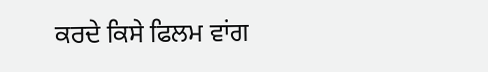ਕਰਦੇ ਕਿਸੇ ਫਿਲਮ ਵਾਂਗ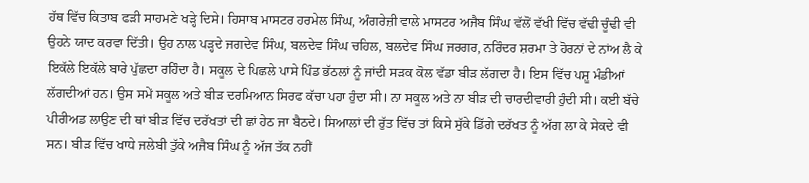ਹੱਥ ਵਿੱਚ ਕਿਤਾਬ ਫੜੀ ਸਾਹਮਣੇ ਖੜ੍ਹੇ ਦਿਸੇ। ਹਿਸਾਬ ਮਾਸਟਰ ਹਰਮੇਲ ਸਿੰਘ, ਅੰਗਰੇਜ਼ੀ ਵਾਲੇ ਮਾਸਟਰ ਅਜੈਬ ਸਿੰਘ ਵੱਲੋਂ ਵੱਖੀ ਵਿੱਚ ਵੱਢੀ ਚੂੰਢੀ ਵੀ ਉਹਨੇ ਯਾਦ ਕਰਵਾ ਦਿੱਤੀ। ਉਹ ਨਾਲ ਪੜ੍ਹਦੇ ਜਗਦੇਵ ਸਿੰਘ, ਬਲਦੇਵ ਸਿੰਘ ਚਹਿਲ, ਬਲਦੇਵ ਸਿੰਘ ਜਰਗਰ, ਨਰਿੰਦਰ ਸ਼ਰਮਾ ਤੇ ਹੋਰਨਾਂ ਦੇ ਨਾਂਅ ਲੈ ਕੇ ਇਕੱਲੇ ਇਕੱਲੇ ਬਾਰੇ ਪੁੱਛਦਾ ਰਹਿੰਦਾ ਹੈ। ਸਕੂਲ ਦੇ ਪਿਛਲੇ ਪਾਸੇ ਪਿੰਡ ਭੱਠਲਾਂ ਨੂੰ ਜਾਂਦੀ ਸੜਕ ਕੋਲ ਵੱਡਾ ਬੀੜ ਲੱਗਦਾ ਹੈ। ਇਸ ਵਿੱਚ ਪਸ਼ੂ ਮੰਡੀਆਂ ਲੱਗਦੀਆਂ ਹਨ। ਉਸ ਸਮੇਂ ਸਕੂਲ ਅਤੇ ਬੀੜ ਦਰਮਿਆਨ ਸਿਰਫ ਕੱਚਾ ਪਹਾ ਹੁੰਦਾ ਸੀ। ਨਾ ਸਕੂਲ ਅਤੇ ਨਾ ਬੀੜ ਦੀ ਚਾਰਦੀਵਾਰੀ ਹੁੰਦੀ ਸੀ। ਕਈ ਬੱਚੇ ਪੀਰੀਅਡ ਲਾਉਣ ਦੀ ਥਾਂ ਬੀੜ ਵਿੱਚ ਦਰੱਖਤਾਂ ਦੀ ਛਾਂ ਹੇਠ ਜਾ ਬੈਠਦੇ। ਸਿਆਲਾਂ ਦੀ ਰੁੱਤ ਵਿੱਚ ਤਾਂ ਕਿਸੇ ਸੁੱਕੇ ਡਿੱਗੇ ਦਰੱਖਤ ਨੂੰ ਅੱਗ ਲਾ ਕੇ ਸੇਕਦੇ ਵੀ ਸਨ। ਬੀੜ ਵਿੱਚ ਖਾਧੇ ਜਲੇਬੀ ਤੁੱਕੇ ਅਜੈਬ ਸਿੰਘ ਨੂੰ ਅੱਜ ਤੱਕ ਨਹੀਂ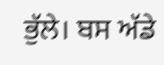ਭੁੱਲੇ। ਬਸ ਅੱਡੇ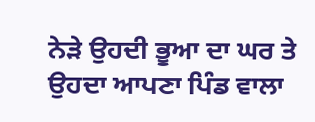ਨੇੜੇ ਉਹਦੀ ਭੂਆ ਦਾ ਘਰ ਤੇ ਉਹਦਾ ਆਪਣਾ ਪਿੰਡ ਵਾਲਾ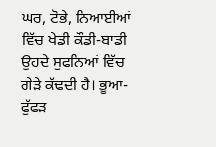ਘਰ, ਟੋਭੇ, ਨਿਆਈਆਂ ਵਿੱਚ ਖੇਡੀ ਕੌਡੀ-ਬਾਡੀ ਉਹਦੇ ਸੁਫਨਿਆਂ ਵਿੱਚ ਗੇੜੇ ਕੱਢਦੀ ਹੈ। ਭੂਆ-ਫੁੱਫੜ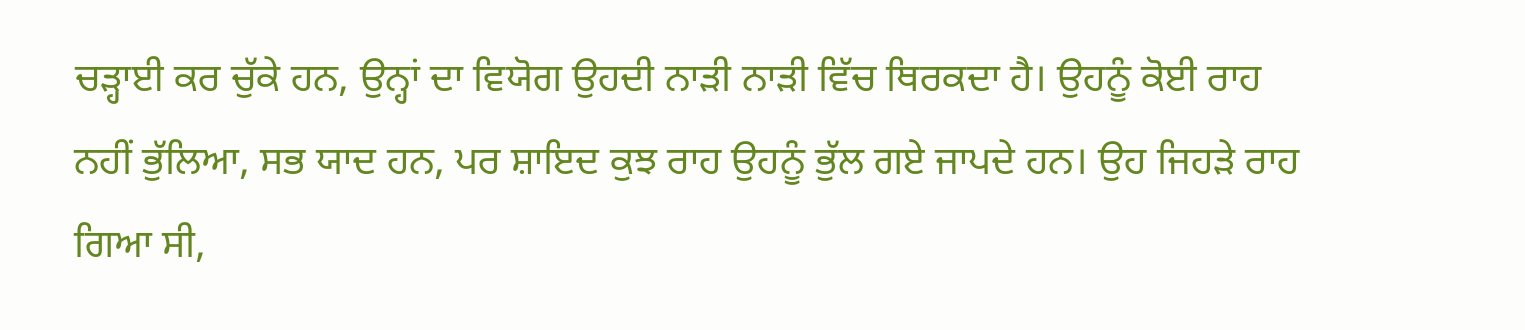ਚੜ੍ਹਾਈ ਕਰ ਚੁੱਕੇ ਹਨ, ਉਨ੍ਹਾਂ ਦਾ ਵਿਯੋਗ ਉਹਦੀ ਨਾੜੀ ਨਾੜੀ ਵਿੱਚ ਥਿਰਕਦਾ ਹੈ। ਉਹਨੂੰ ਕੋਈ ਰਾਹ ਨਹੀਂ ਭੁੱਲਿਆ, ਸਭ ਯਾਦ ਹਨ, ਪਰ ਸ਼ਾਇਦ ਕੁਝ ਰਾਹ ਉਹਨੂੰ ਭੁੱਲ ਗਏ ਜਾਪਦੇ ਹਨ। ਉਹ ਜਿਹੜੇ ਰਾਹ ਗਿਆ ਸੀ,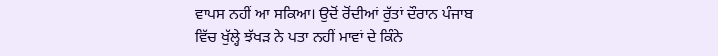ਵਾਪਸ ਨਹੀਂ ਆ ਸਕਿਆ। ਉਦੋਂ ਰੋਂਦੀਆਂ ਰੁੱਤਾਂ ਦੌਰਾਨ ਪੰਜਾਬ ਵਿੱਚ ਖੁੱਲ੍ਹੇ ਝੱਖੜ ਨੇ ਪਤਾ ਨਹੀਂ ਮਾਵਾਂ ਦੇ ਕਿੰਨੇ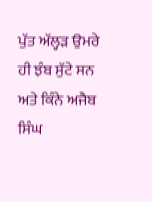ਪੁੱਤ ਅੱਲ੍ਹੜ ਉਮਰੇ ਹੀ ਝੰਬ ਸੁੱਟੇ ਸਨ ਅਤੇ ਕਿੰਨੇ ਅਜੈਬ ਸਿੰਘ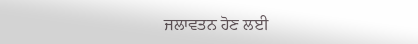ਜਲਾਵਤਨ ਹੋਣ ਲਈ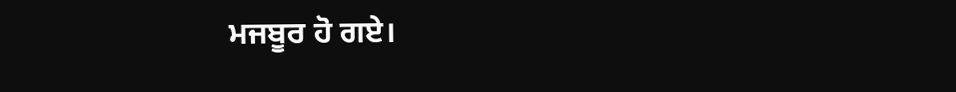ਮਜਬੂਰ ਹੋ ਗਏ।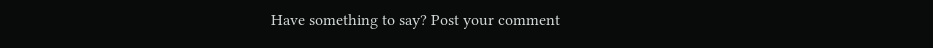Have something to say? Post your comment